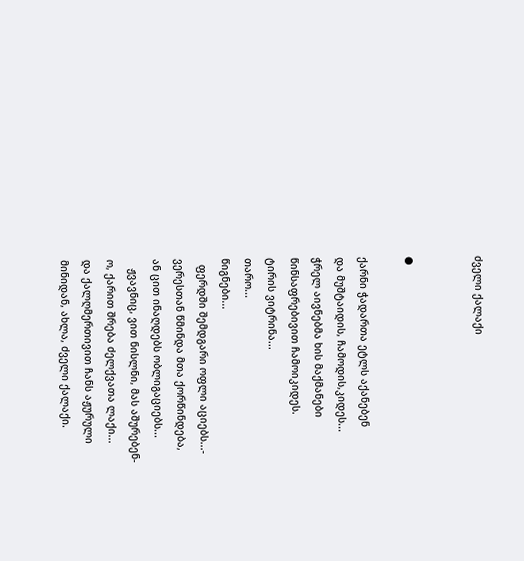ძველი ქალაქი


●

ქარნი ჭადართა ეტლს აქანებენ
და მუშტაიდის, ჩამოდის,კიდეს...
ჭრელ აივნებმა ხის მაქმანები
წინსაფრებივით ჩამოიკიდეს.
ტირის ვიტრინა...
თარო...
წიგნები...
  ფერდში შემდგარი ოფლი აციებს...-
ვერესთან წმინდა მთა ქორწინდება,
ან ცით ინაღდებს ობლიგაციებს...
   ჟვავნიც, ვით ნისლნი, მას აშურებენ-
ო, ქარით შრება ძელქვათა ლაქი...
და ქალღმერთივით ჩანს აჟურული
მინიდან, ახლა, ძველი ქალაქი.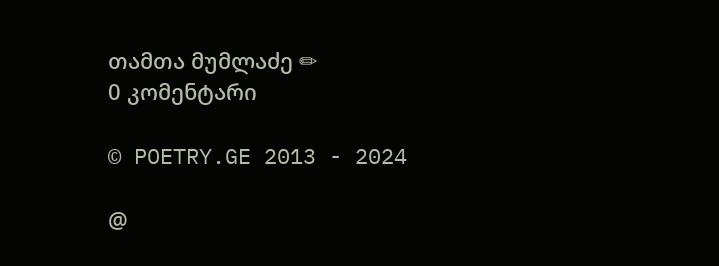თამთა მუმლაძე ✏
0 კომენტარი

© POETRY.GE 2013 - 2024

@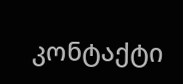კონტაქტი